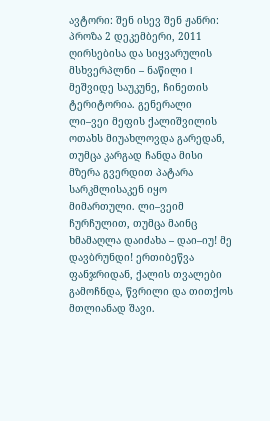ავტორი: შენ ისევ შენ ჟანრი: პროზა 2 დეკემბერი, 2011
ღირსებისა და სიყვარულის მსხვერპლნი – ნაწილი I
მეშვიდე საუკუნე, ჩინეთის ტერიტორია. გენერალი ლი–ვეი მეფის ქალიშვილის ოთახს მიუახლოვდა გარედან, თუმცა კარგად ჩანდა მისი მზერა გვერდით პატარა სარკმლისაკენ იყო მიმართული. ლი–ვეიმ ჩურჩულით, თუმცა მაინც ხმამაღლა დაიძახა – დაი–იუ! მე დავბრუნდი! ერთიბეწვა ფანჯრიდან, ქალის თვალები გამოჩნდა, წვრილი და თითქოს მთლიანად შავი.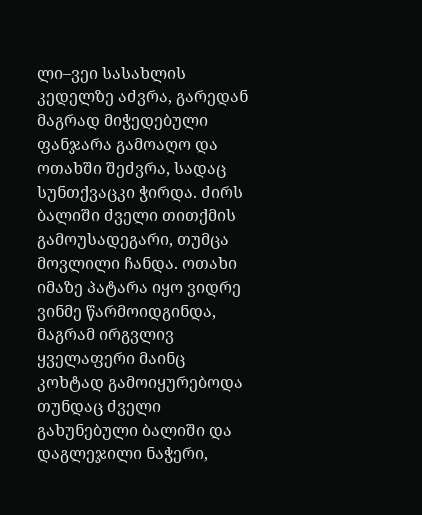ლი–ვეი სასახლის კედელზე აძვრა, გარედან მაგრად მიჭედებული ფანჯარა გამოაღო და ოთახში შეძვრა, სადაც სუნთქვაცკი ჭირდა. ძირს ბალიში ძველი თითქმის გამოუსადეგარი, თუმცა მოვლილი ჩანდა. ოთახი იმაზე პატარა იყო ვიდრე ვინმე წარმოიდგინდა, მაგრამ ირგვლივ ყველაფერი მაინც კოხტად გამოიყურებოდა თუნდაც ძველი გახუნებული ბალიში და დაგლეჯილი ნაჭერი,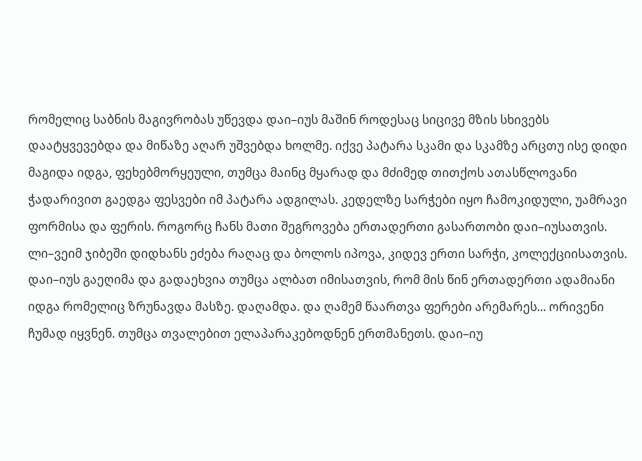რომელიც საბნის მაგივრობას უწევდა დაი–იუს მაშინ როდესაც სიცივე მზის სხივებს დაატყვევებდა და მიწაზე აღარ უშვებდა ხოლმე. იქვე პატარა სკამი და სკამზე არცთუ ისე დიდი მაგიდა იდგა, ფეხებმორყეული, თუმცა მაინც მყარად და მძიმედ თითქოს ათასწლოვანი ჭადარივით გაედგა ფესვები იმ პატარა ადგილას. კედელზე სარჭები იყო ჩამოკიდული, უამრავი ფორმისა და ფერის. როგორც ჩანს მათი შეგროვება ერთადერთი გასართობი დაი–იუსათვის. ლი–ვეიმ ჯიბეში დიდხანს ეძება რაღაც და ბოლოს იპოვა, კიდევ ერთი სარჭი, კოლექციისათვის. დაი–იუს გაეღიმა და გადაეხვია თუმცა ალბათ იმისათვის, რომ მის წინ ერთადერთი ადამიანი იდგა რომელიც ზრუნავდა მასზე. დაღამდა. და ღამემ წაართვა ფერები არემარეს... ორივენი ჩუმად იყვნენ. თუმცა თვალებით ელაპარაკებოდნენ ერთმანეთს. დაი–იუ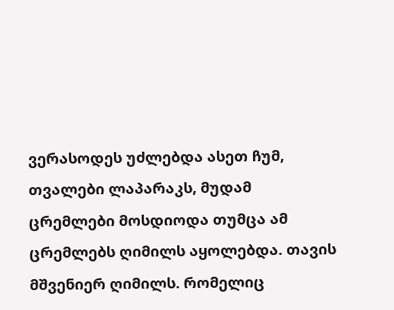ვერასოდეს უძლებდა ასეთ ჩუმ, თვალები ლაპარაკს, მუდამ ცრემლები მოსდიოდა თუმცა ამ ცრემლებს ღიმილს აყოლებდა. თავის მშვენიერ ღიმილს. რომელიც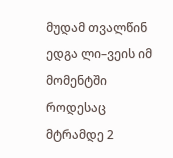მუდამ თვალწინ ედგა ლი–ვეის იმ მომენტში როდესაც მტრამდე 2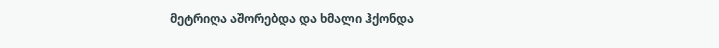მეტრიღა აშორებდა და ხმალი ჰქონდა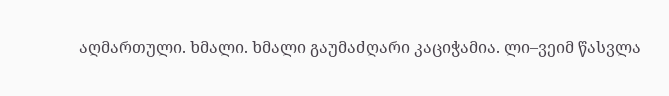აღმართული. ხმალი. ხმალი გაუმაძღარი კაციჭამია. ლი–ვეიმ წასვლა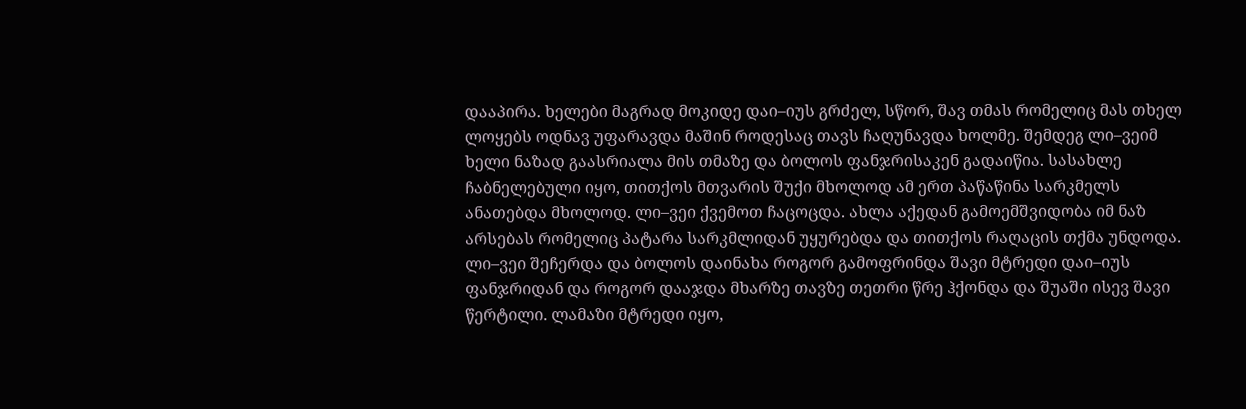დააპირა. ხელები მაგრად მოკიდე დაი–იუს გრძელ, სწორ, შავ თმას რომელიც მას თხელ ლოყებს ოდნავ უფარავდა მაშინ როდესაც თავს ჩაღუნავდა ხოლმე. შემდეგ ლი–ვეიმ ხელი ნაზად გაასრიალა მის თმაზე და ბოლოს ფანჯრისაკენ გადაიწია. სასახლე ჩაბნელებული იყო, თითქოს მთვარის შუქი მხოლოდ ამ ერთ პაწაწინა სარკმელს ანათებდა მხოლოდ. ლი–ვეი ქვემოთ ჩაცოცდა. ახლა აქედან გამოემშვიდობა იმ ნაზ არსებას რომელიც პატარა სარკმლიდან უყურებდა და თითქოს რაღაცის თქმა უნდოდა. ლი–ვეი შეჩერდა და ბოლოს დაინახა როგორ გამოფრინდა შავი მტრედი დაი–იუს ფანჯრიდან და როგორ დააჯდა მხარზე თავზე თეთრი წრე ჰქონდა და შუაში ისევ შავი წერტილი. ლამაზი მტრედი იყო,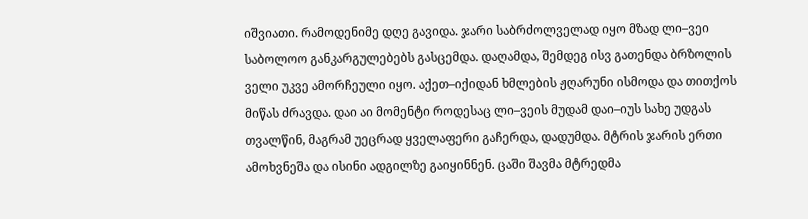იშვიათი. რამოდენიმე დღე გავიდა. ჯარი საბრძოლველად იყო მზად ლი–ვეი საბოლოო განკარგულებებს გასცემდა. დაღამდა, შემდეგ ისვ გათენდა ბრზოლის ველი უკვე ამორჩეული იყო. აქეთ–იქიდან ხმლების ჟღარუნი ისმოდა და თითქოს მიწას ძრავდა. დაი აი მომენტი როდესაც ლი–ვეის მუდამ დაი–იუს სახე უდგას თვალწინ, მაგრამ უეცრად ყველაფერი გაჩერდა, დადუმდა. მტრის ჯარის ერთი ამოხვნეშა და ისინი ადგილზე გაიყინნენ. ცაში შავმა მტრედმა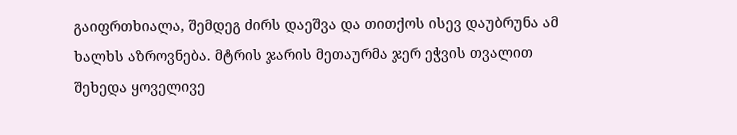გაიფრთხიალა, შემდეგ ძირს დაეშვა და თითქოს ისევ დაუბრუნა ამ ხალხს აზროვნება. მტრის ჯარის მეთაურმა ჯერ ეჭვის თვალით შეხედა ყოველივე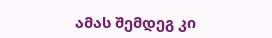ამას შემდეგ კი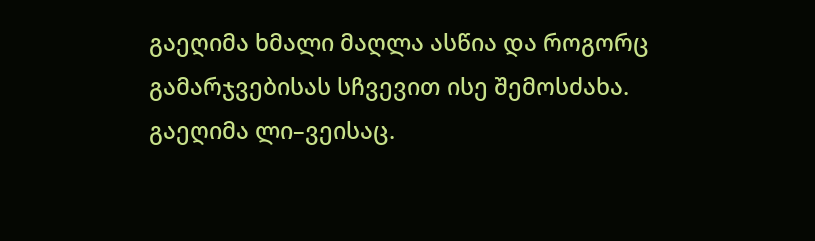გაეღიმა ხმალი მაღლა ასწია და როგორც გამარჯვებისას სჩვევით ისე შემოსძახა. გაეღიმა ლი–ვეისაც.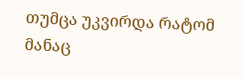თუმცა უკვირდა რატომ მანაც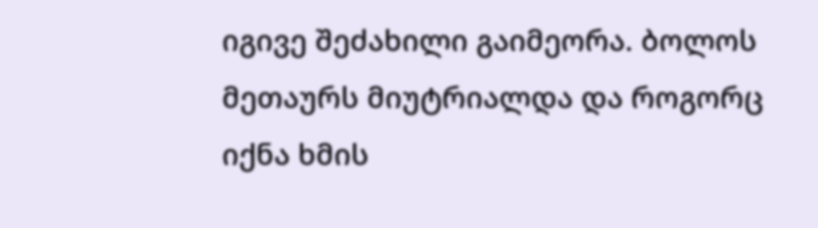იგივე შეძახილი გაიმეორა. ბოლოს მეთაურს მიუტრიალდა და როგორც იქნა ხმის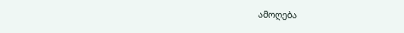ამოღება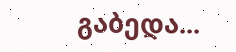გაბედა...